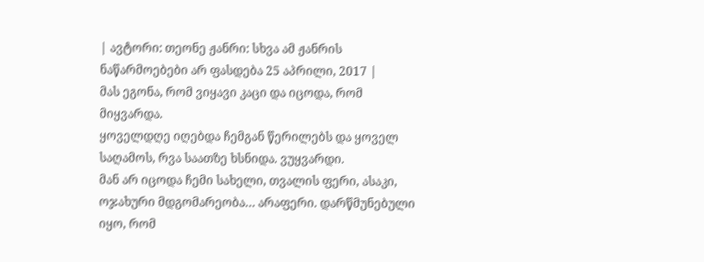| ავტორი: თეონე ჟანრი: სხვა ამ ჟანრის ნაწარმოებები არ ფასდება 25 აპრილი, 2017 |
მას ეგონა, რომ ვიყავი კაცი და იცოდა, რომ მიყვარდა.
ყოველდღე იღებდა ჩემგან წერილებს და ყოველ საღამოს, რვა საათზე ხსნიდა. ვუყვარდი.
მან არ იცოდა ჩემი სახელი, თვალის ფერი, ასაკი, ოჯახური მდგომარეობა… არაფერი. დარწმუნებული იყო, რომ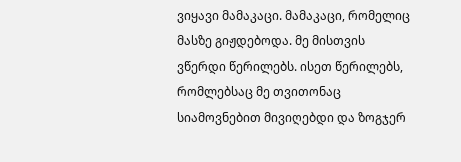ვიყავი მამაკაცი. მამაკაცი, რომელიც მასზე გიჟდებოდა. მე მისთვის ვწერდი წერილებს. ისეთ წერილებს, რომლებსაც მე თვითონაც სიამოვნებით მივიღებდი და ზოგჯერ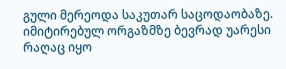გული მერეოდა საკუთარ საცოდაობაზე. იმიტირებულ ორგაზმზე ბევრად უარესი რაღაც იყო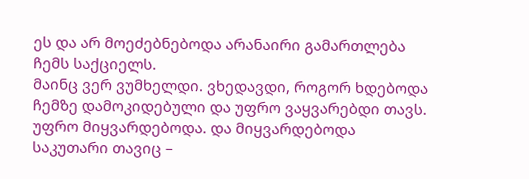ეს და არ მოეძებნებოდა არანაირი გამართლება ჩემს საქციელს.
მაინც ვერ ვუმხელდი. ვხედავდი, როგორ ხდებოდა ჩემზე დამოკიდებული და უფრო ვაყვარებდი თავს. უფრო მიყვარდებოდა. და მიყვარდებოდა საკუთარი თავიც –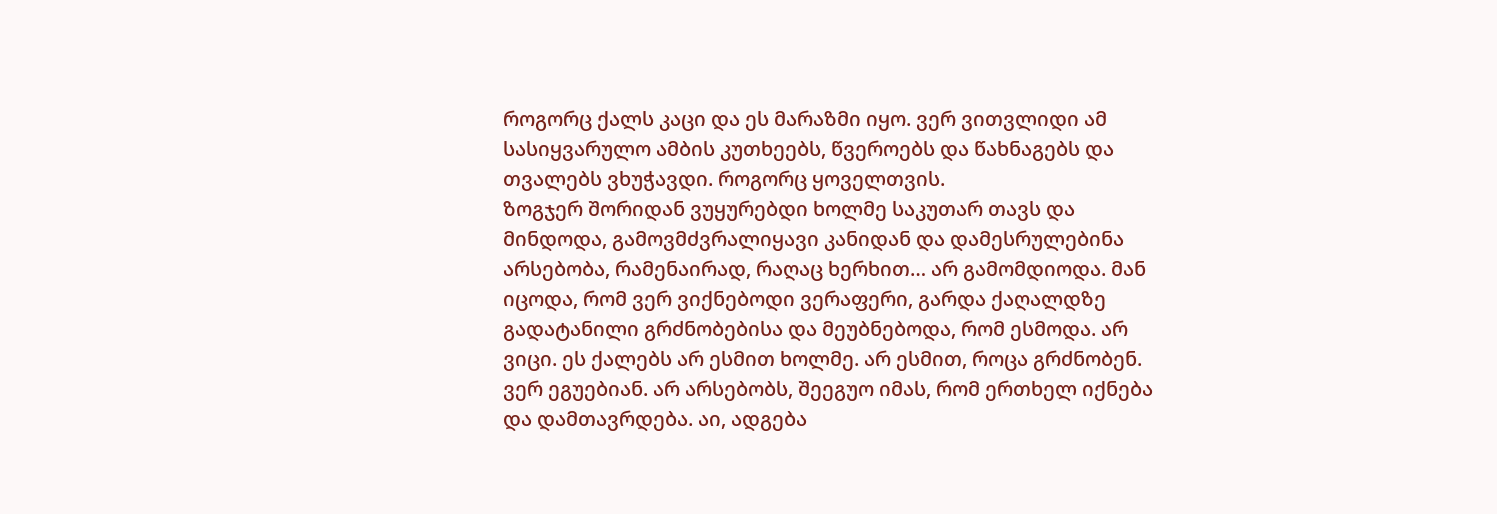როგორც ქალს კაცი და ეს მარაზმი იყო. ვერ ვითვლიდი ამ სასიყვარულო ამბის კუთხეებს, წვეროებს და წახნაგებს და თვალებს ვხუჭავდი. როგორც ყოველთვის.
ზოგჯერ შორიდან ვუყურებდი ხოლმე საკუთარ თავს და მინდოდა, გამოვმძვრალიყავი კანიდან და დამესრულებინა არსებობა, რამენაირად, რაღაც ხერხით… არ გამომდიოდა. მან იცოდა, რომ ვერ ვიქნებოდი ვერაფერი, გარდა ქაღალდზე გადატანილი გრძნობებისა და მეუბნებოდა, რომ ესმოდა. არ ვიცი. ეს ქალებს არ ესმით ხოლმე. არ ესმით, როცა გრძნობენ. ვერ ეგუებიან. არ არსებობს, შეეგუო იმას, რომ ერთხელ იქნება და დამთავრდება. აი, ადგება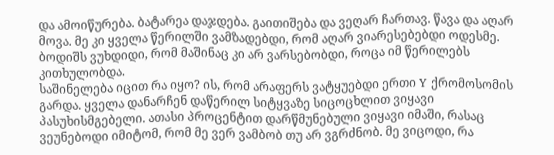და ამოიწურება. ბატარეა დაჯდება. გაითიშება და ვეღარ ჩართავ. წავა და აღარ მოვა. მე კი ყველა წერილში ვამზადებდი, რომ აღარ ვიარესებებდი ოდესმე. ბოდიშს ვუხდიდი, რომ მაშინაც კი არ ვარსებობდი, როცა იმ წერილებს კითხულობდა.
საშინელება იცით რა იყო? ის, რომ არაფერს ვატყუებდი ერთი Y ქრომოსომის გარდა. ყველა დანარჩენ დაწერილ სიტყვაზე სიცოცხლით ვიყავი პასუხისმგებელი. ათასი პროცენტით დარწმუნებული ვიყავი იმაში, რასაც ვეუნებოდი იმიტომ, რომ მე ვერ ვამბობ თუ არ ვგრძნობ. მე ვიცოდი, რა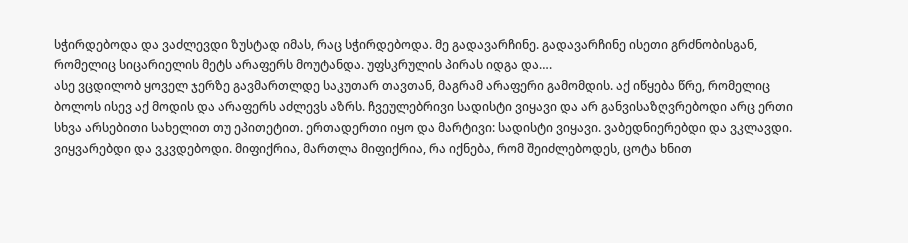სჭირდებოდა და ვაძლევდი ზუსტად იმას, რაც სჭირდებოდა. მე გადავარჩინე. გადავარჩინე ისეთი გრძნობისგან, რომელიც სიცარიელის მეტს არაფერს მოუტანდა. უფსკრულის პირას იდგა და….
ასე ვცდილობ ყოველ ჯერზე გავმართლდე საკუთარ თავთან, მაგრამ არაფერი გამომდის. აქ იწყება წრე, რომელიც ბოლოს ისევ აქ მოდის და არაფერს აძლევს აზრს. ჩვეულებრივი სადისტი ვიყავი და არ განვისაზღვრებოდი არც ერთი სხვა არსებითი სახელით თუ ეპითეტით. ერთადერთი იყო და მარტივი: სადისტი ვიყავი. ვაბედნიერებდი და ვკლავდი. ვიყვარებდი და ვკვდებოდი. მიფიქრია, მართლა მიფიქრია, რა იქნება, რომ შეიძლებოდეს, ცოტა ხნით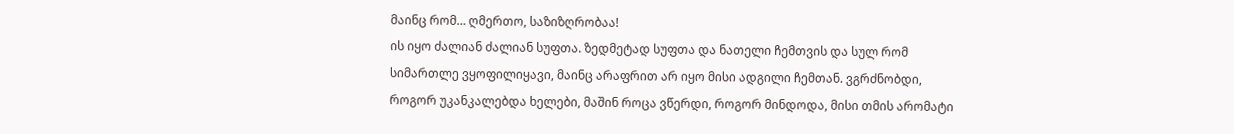მაინც რომ… ღმერთო, საზიზღრობაა!
ის იყო ძალიან ძალიან სუფთა. ზედმეტად სუფთა და ნათელი ჩემთვის და სულ რომ სიმართლე ვყოფილიყავი, მაინც არაფრით არ იყო მისი ადგილი ჩემთან. ვგრძნობდი, როგორ უკანკალებდა ხელები, მაშინ როცა ვწერდი, როგორ მინდოდა, მისი თმის არომატი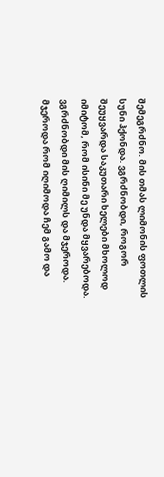შემეგრძნო. მის თმას ლიმონის ფოთლის სუნი ჰქონდა. ვგრძნობდი, როგორ შეუყვარდა საკუთარი ხელები მხოლოდ იმიტომ, რომ ისინი მე უნდა მყვარებოდა. ვგრძნობდი მის ღიმილს და მჯეროდა. მჯეროდა რომ იღიმოდა ჩემ გამო და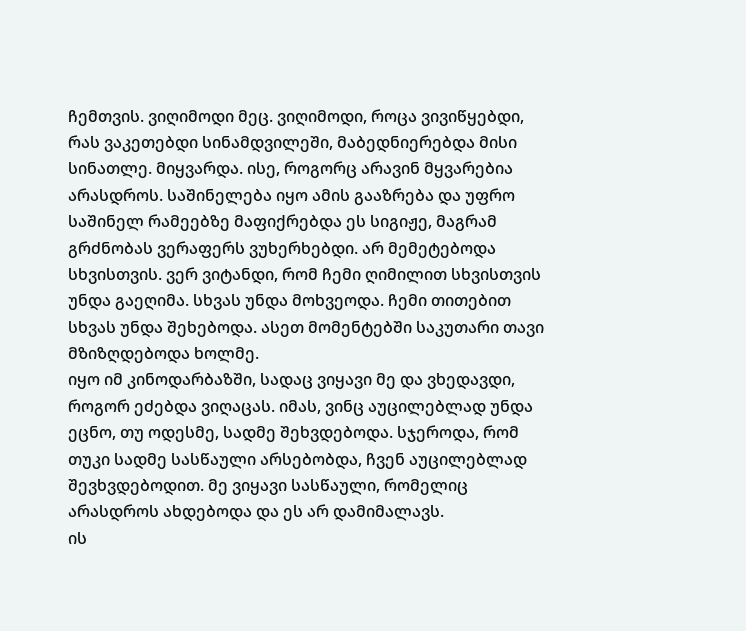ჩემთვის. ვიღიმოდი მეც. ვიღიმოდი, როცა ვივიწყებდი, რას ვაკეთებდი სინამდვილეში, მაბედნიერებდა მისი სინათლე. მიყვარდა. ისე, როგორც არავინ მყვარებია არასდროს. საშინელება იყო ამის გააზრება და უფრო საშინელ რამეებზე მაფიქრებდა ეს სიგიჟე, მაგრამ გრძნობას ვერაფერს ვუხერხებდი. არ მემეტებოდა სხვისთვის. ვერ ვიტანდი, რომ ჩემი ღიმილით სხვისთვის უნდა გაეღიმა. სხვას უნდა მოხვეოდა. ჩემი თითებით სხვას უნდა შეხებოდა. ასეთ მომენტებში საკუთარი თავი მზიზღდებოდა ხოლმე.
იყო იმ კინოდარბაზში, სადაც ვიყავი მე და ვხედავდი, როგორ ეძებდა ვიღაცას. იმას, ვინც აუცილებლად უნდა ეცნო, თუ ოდესმე, სადმე შეხვდებოდა. სჯეროდა, რომ თუკი სადმე სასწაული არსებობდა, ჩვენ აუცილებლად შევხვდებოდით. მე ვიყავი სასწაული, რომელიც არასდროს ახდებოდა და ეს არ დამიმალავს.
ის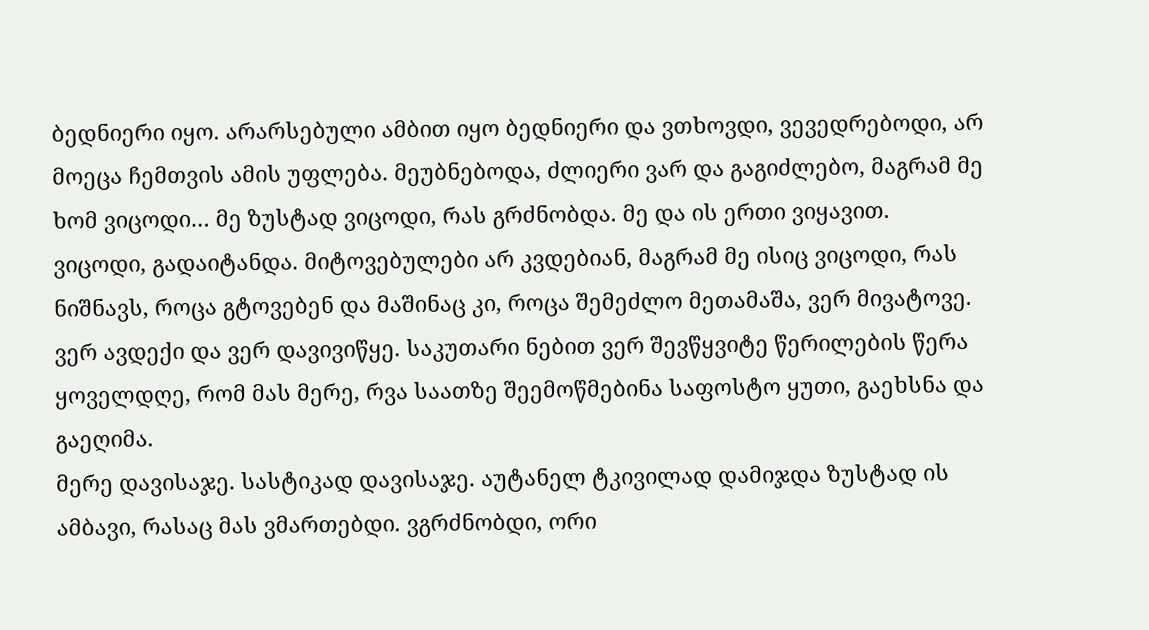ბედნიერი იყო. არარსებული ამბით იყო ბედნიერი და ვთხოვდი, ვევედრებოდი, არ მოეცა ჩემთვის ამის უფლება. მეუბნებოდა, ძლიერი ვარ და გაგიძლებო, მაგრამ მე ხომ ვიცოდი… მე ზუსტად ვიცოდი, რას გრძნობდა. მე და ის ერთი ვიყავით. ვიცოდი, გადაიტანდა. მიტოვებულები არ კვდებიან, მაგრამ მე ისიც ვიცოდი, რას ნიშნავს, როცა გტოვებენ და მაშინაც კი, როცა შემეძლო მეთამაშა, ვერ მივატოვე. ვერ ავდექი და ვერ დავივიწყე. საკუთარი ნებით ვერ შევწყვიტე წერილების წერა ყოველდღე, რომ მას მერე, რვა საათზე შეემოწმებინა საფოსტო ყუთი, გაეხსნა და გაეღიმა.
მერე დავისაჯე. სასტიკად დავისაჯე. აუტანელ ტკივილად დამიჯდა ზუსტად ის ამბავი, რასაც მას ვმართებდი. ვგრძნობდი, ორი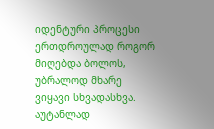იდენტური პროცესი ერთდროულად როგორ მიღებდა ბოლოს, უბრალოდ მხარე ვიყავი სხვადასხვა. აუტანლად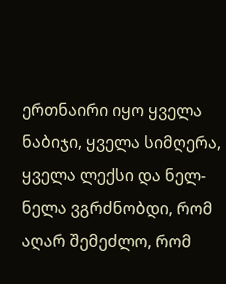ერთნაირი იყო ყველა ნაბიჯი, ყველა სიმღერა, ყველა ლექსი და ნელ-ნელა ვგრძნობდი, რომ აღარ შემეძლო, რომ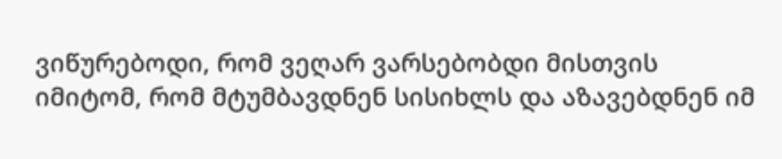ვიწურებოდი, რომ ვეღარ ვარსებობდი მისთვის იმიტომ, რომ მტუმბავდნენ სისიხლს და აზავებდნენ იმ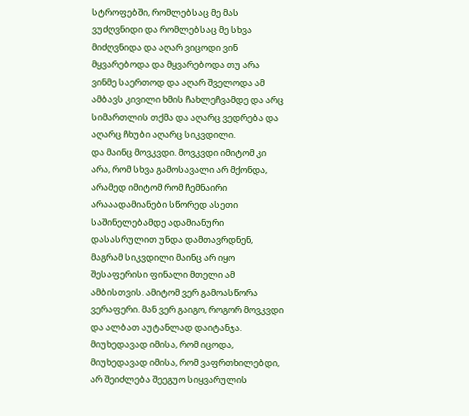სტროფებში, რომლებსაც მე მას ვუძღვნიდი და რომლებსაც მე სხვა მიძღვნიდა და აღარ ვიცოდი ვინ მყვარებოდა და მყვარებოდა თუ არა ვინმე საერთოდ და აღარ შველოდა ამ ამბავს კივილი ხმის ჩახლეჩვამდე და არც სიმართლის თქმა და აღარც ვედრება და აღარც ჩხუბი აღარც სიკვდილი.
და მაინც მოვკვდი. მოვკვდი იმიტომ კი არა, რომ სხვა გამოსავალი არ მქონდა, არამედ იმიტომ რომ ჩემნაირი არააადამიანები სწორედ ასეთი საშინელებამდე ადამიანური დასასრულით უნდა დამთავრდნენ, მაგრამ სიკვდილი მაინც არ იყო შესაფერისი ფინალი მთელი ამ ამბისთვის. ამიტომ ვერ გამოასწორა ვერაფერი. მან ვერ გაიგო, როგორ მოვკვდი და ალბათ აუტანლად დაიტანჯა. მიუხედავად იმისა, რომ იცოდა, მიუხედავად იმისა, რომ ვაფრთხილებდი, არ შეიძლება შეეგუო სიყვარულის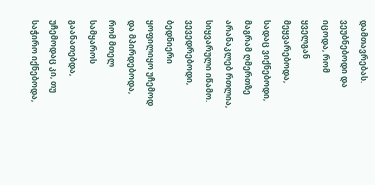დამთავრებას. ვეუბნებოდი და იცოდა, რომ ყველგან მეყვარებოდა, სადაც ვიქნებოდი, მაგრამ ღმერთზე არანაკლებ რთლია, სიყვარული იწამო.
ვევედრებოდი, ბედნიერი ყოფილიყო უჩემოდ და მპირდებოდა, რომ მთელ სამყაროს გაანათებდა, უჩემოდაც კი, თუ საჭირო იქნებოდა,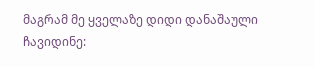მაგრამ მე ყველაზე დიდი დანაშაული ჩავიდინე: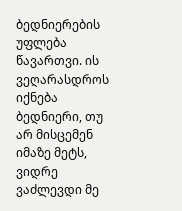ბედნიერების უფლება წავართვი. ის ვეღარასდროს იქნება ბედნიერი, თუ არ მისცემენ იმაზე მეტს, ვიდრე ვაძლევდი მე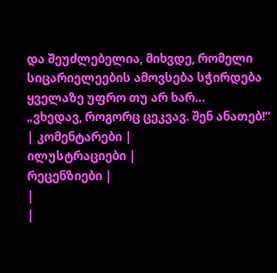და შეუძლებელია, მიხვდე, რომელი სიცარიელეების ამოვსება სჭირდება ყველაზე უფრო თუ არ ხარ…
„ვხედავ, როგორც ცეკვავ. შენ ანათებ!“
| კომენტარები |
ილუსტრაციები |
რეცენზიები |
|
|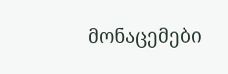მონაცემები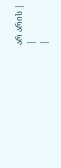არ არის |
|
|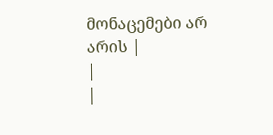მონაცემები არ არის |
|
|